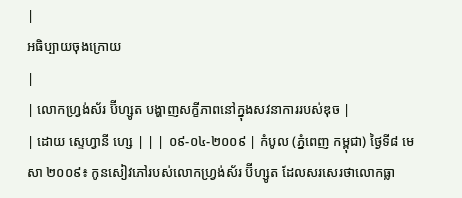|
អធិប្បាយចុងក្រោយ
|
| លោកហ្រ្វង់ស័រ ប៊ីហ្សូត បង្ហាញសក្ខីភាពនៅក្នុងសវនាការរបស់ឌុច |
| ដោយ ស្ទេហ្វានី ហ្សេ | | | ០៩-០៤-២០០៩ | កំបូល (ភ្នំពេញ កម្ពុជា) ថ្ងៃទី៨ មេសា ២០០៩៖ កូនសៀវភៅរបស់លោកហ្រ្វង់ស័រ ប៊ីហ្សូត ដែលសរសេរថាលោកធ្លា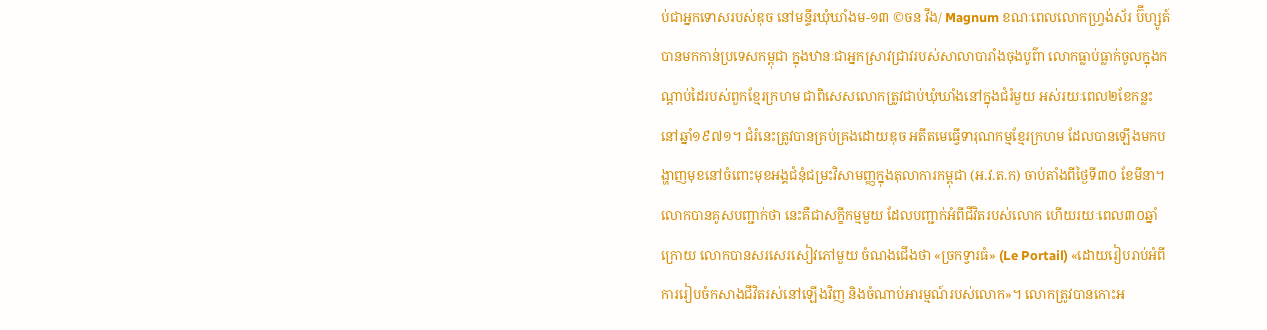ប់ជាអ្នកទោសរបស់ឌុច នៅមន្ទីរឃុំឃាំងម-១៣ ©ចន វីង/ Magnum ខណៈពេលលោកហ្រ្វង់ស័រ ប៊ីហ្សូត៍ បានមកកាន់ប្រទេសកម្ពុជា ក្នុងឋានៈជាអ្នកស្រាវជ្រាវរបស់សាលាបារាំងចុងបូព៌ា លោកធ្លាប់ធ្លាក់ចូលក្នុងកណ្តាប់ដៃរបស់ពួកខ្មែរក្រហម ជាពិសេសលោកត្រូវជាប់ឃុំឃាំងនៅក្នុងជំរំមួយ អស់រយៈពេល២ខែកន្លះ នៅឆ្នាំ១៩៧១។ ជំរំនេះត្រូវបានគ្រប់គ្រងដោយឌុច អតីតមេធ្វើទារុណកម្មខ្មែរក្រហម ដែលបានឡើងមកបង្ហាញមុខនៅចំពោះមុខអង្គជំនុំជម្រះវិសាមញ្ញក្នុងតុលាការកម្ពុជា (អ.វ.ត.ក) ចាប់តាំងពីថ្ងៃទី៣០ ខែមីនា។ លោកបានគូសបញ្ជាក់ថា នេះគឺជាសក្ខីកម្មមួយ ដែលបញ្ជាក់អំពីជីវិតរបស់លោក ហើយរយៈពេល៣០ឆ្នាំក្រោយ លោកបានសរសេរសៀវភៅមួយ ចំណងជើងថា «ច្រកទ្វារធំ» (Le Portail) «ដោយរៀបរាប់អំពីការរៀបចំកសាងជីវិតរស់នៅឡើងវិញ និងចំណាប់អារម្មណ៍របស់លោក»។ លោកត្រូវបានកោះអ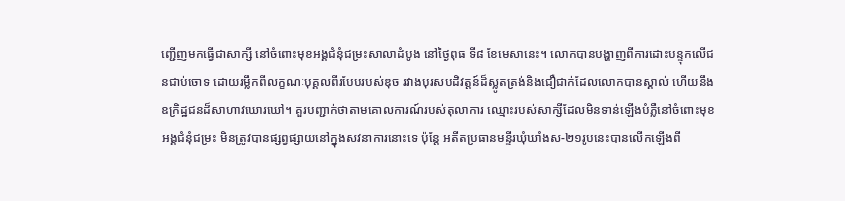ញ្ជើញមកធ្វើជាសាក្សី នៅចំពោះមុខអង្គជំនុំជម្រះសាលាដំបូង នៅថ្ងៃពុធ ទី៨ ខែមេសានេះ។ លោកបានបង្ហាញពីការដោះបន្ទុកលើជនជាប់ចោទ ដោយរម្លឹកពីលក្ខណៈបុគ្គលពីរបែបរបស់ឌុច រវាងបុរសបដិវត្តន៍ដ៏ស្លូតត្រង់និងជឿជាក់ដែលលោកបានស្គាល់ ហើយនឹងឧក្រិដ្ឋជនដ៏សាហាវឃោរឃៅ។ គួរបញ្ជាក់ថាតាមគោលការណ៍របស់តុលាការ ឈ្មោះរបស់សាក្សីដែលមិនទាន់ឡើងបំភ្លឺនៅចំពោះមុខអង្គជំនុំជម្រះ មិនត្រូវបានផ្សព្វផ្សាយនៅក្នុងសវនាការនោះទេ ប៉ុន្តែ អតីតប្រធានមន្ទីរឃុំឃាំងស-២១រូបនេះបានលើកឡើងពី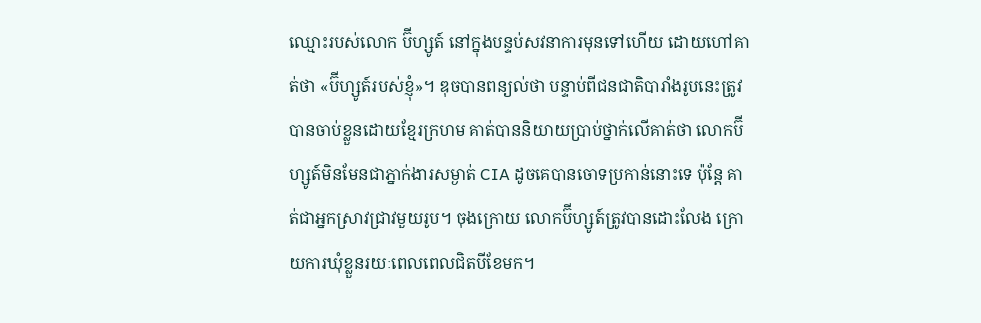ឈ្មោះរបស់លោក ប៊ីហ្សូត៍ នៅក្នុងបន្ទប់សវនាការមុនទៅហើយ ដោយហៅគាត់ថា «ប៊ីហ្សូត៍របស់ខ្ញុំ»។ ឌុចបានពន្យល់ថា បន្ទាប់ពីជនជាតិបារាំងរូបនេះត្រូវបានចាប់ខ្លួនដោយខ្មែរក្រហម គាត់បាននិយាយប្រាប់ថ្នាក់លើគាត់ថា លោកប៊ីហ្សូត៍មិនមែនជាភ្នាក់ងារសម្ងាត់ CIA ដូចគេបានចោទប្រកាន់នោះទេ ប៉ុន្តែ គាត់ជាអ្នកស្រាវជ្រាវមួយរូប។ ចុងក្រោយ លោកប៊ីហ្សូត៍ត្រូវបានដោះលែង ក្រោយការឃុំខ្លួនរយៈពេលពេលជិតបីខែមក។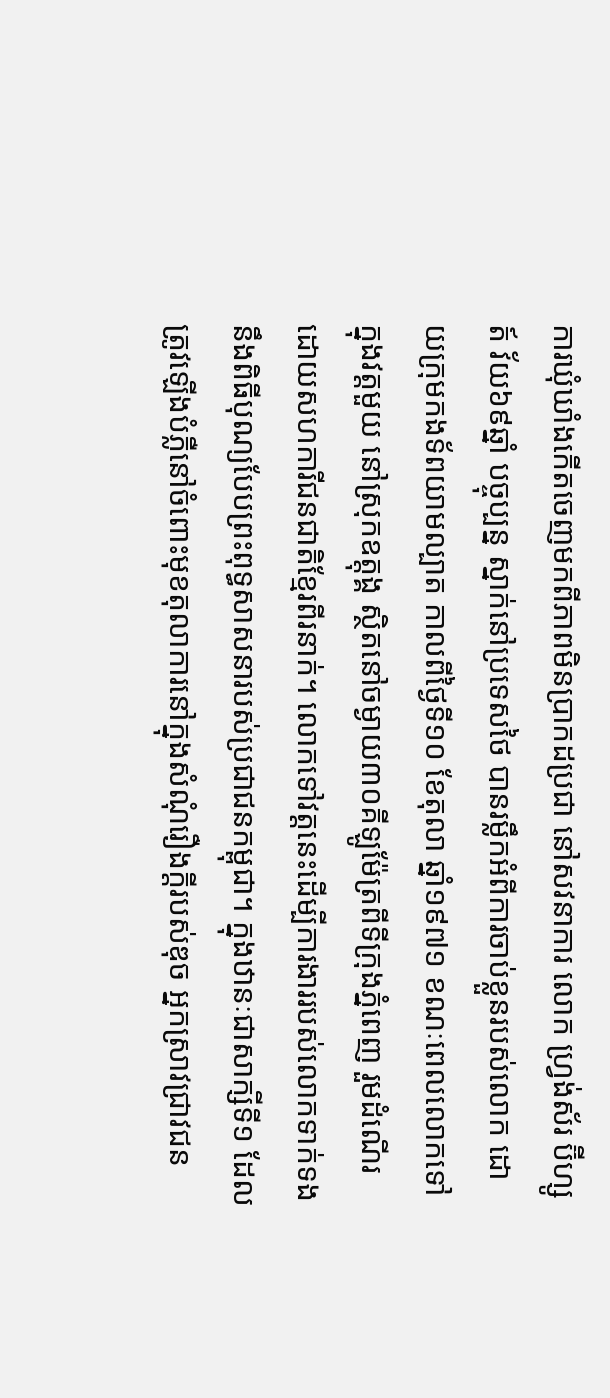ការឃុំឃាំងកើតចេញមកពីភាពមិនប្រាកដប្រជា នៅសវនាការ លោក ហ្រ្វង់ស័រ ប៊ីហ្សូត៍ វ័យ៦៩ឆ្នាំ បច្ចុប្បន្ន ស្នាក់នៅប្រទេសថៃ បានរម្លឹកអំពីការចាប់ខ្លួនរបស់លោក ដោយក្រុមកងទ័ពយាមល្បាត កាលពីថ្ងៃទី១០ ខែតុលា ឆ្នាំ១៩៧១ ខណៈពេលលោកទៅក្នុងវត្តមួយ នៅស្រុកឧត្តុង្គ ស្ថិតនៅចម្ងាយ៣០គីឡូម៉ែត្រពីទីក្រុងភ្នំពេញ រួមដំណើរដោយសហការីជនជាតិខ្មែរពីរនាក់។ លោកទៅវត្តនេះដើម្បីការងាររបស់លោកទាក់ទងនឹងពិធីបុណ្យបែបព្រះពុទ្ធសាសនារបស់ប្រជាជនកម្ពុជា។ ក្នុងឋានៈជាសាក្សីទី១ ដែលត្រូវឡើងបំភ្លឺនៅចំពោះមុខតុលាការនៅក្នុងសំណុំរឿងក្តីរបស់ឌុច អ្នកស្រាវជ្រាវជន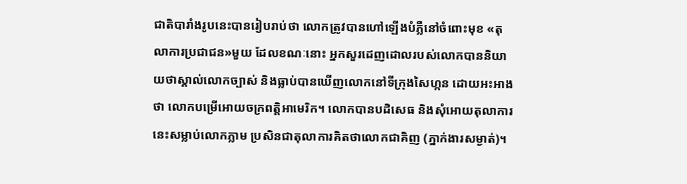ជាតិបារាំងរូបនេះបានរៀបរាប់ថា លោកត្រូវបានហៅឡើងបំភ្លឺនៅចំពោះមុខ «តុលាការប្រជាជន»មួយ ដែលខណៈនោះ អ្នកសួរដេញដោលរបស់លោកបាននិយាយថាស្គាល់លោកច្បាស់ និងធ្លាប់បានឃើញលោកនៅទីក្រុងសៃហ្កន ដោយអះអាងថា លោកបម្រើអោយចក្រពត្តិអាមេរិក។ លោកបានបដិសេធ និងសុំអោយតុលាការនេះសម្លាប់លោកភ្លាម ប្រសិនជាតុលាការគិតថាលោកជាគិញ (ភ្នាក់ងារសម្ងាត់)។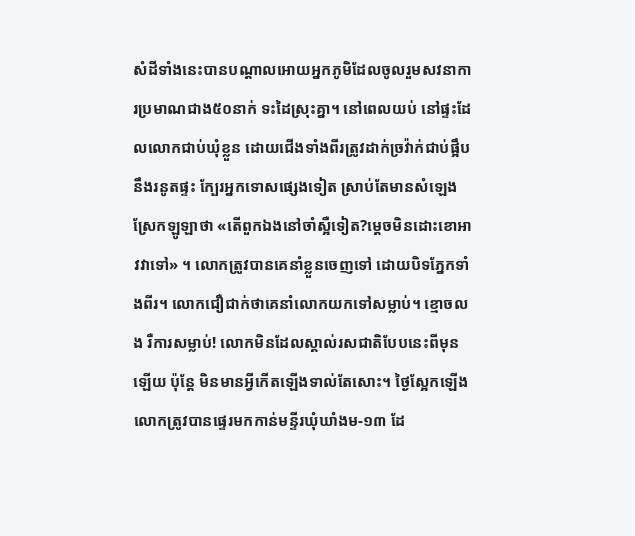សំដីទាំងនេះបានបណ្តាលអោយអ្នកភូមិដែលចូលរួមសវនាការប្រមាណជាង៥០នាក់ ទះដៃស្រុះគ្នា។ នៅពេលយប់ នៅផ្ទះដែលលោកជាប់ឃុំខ្លួន ដោយជើងទាំងពីរត្រូវដាក់ច្រវ៉ាក់ជាប់ផ្អឹបនឹងរនូតផ្ទះ ក្បែរអ្នកទោសផ្សេងទៀត ស្រាប់តែមានសំឡេងស្រែកឡូឡាថា «តើពួកឯងនៅចាំស្អឺទៀត?ម្តេចមិនដោះខោអាវវាទៅ» ។ លោកត្រូវបានគេនាំខ្លួនចេញទៅ ដោយបិទភ្នែកទាំងពីរ។ លោកជឿជាក់ថាគេនាំលោកយកទៅសម្លាប់។ ខ្មោចលង រឺការសម្លាប់! លោកមិនដែលស្គាល់រសជាតិបែបនេះពីមុនឡើយ ប៉ុន្តែ មិនមានអ្វីកើតឡើងទាល់តែសោះ។ ថ្ងៃស្អែកឡើង លោកត្រូវបានផ្ទេរមកកាន់មន្ទីរឃុំឃាំងម-១៣ ដែ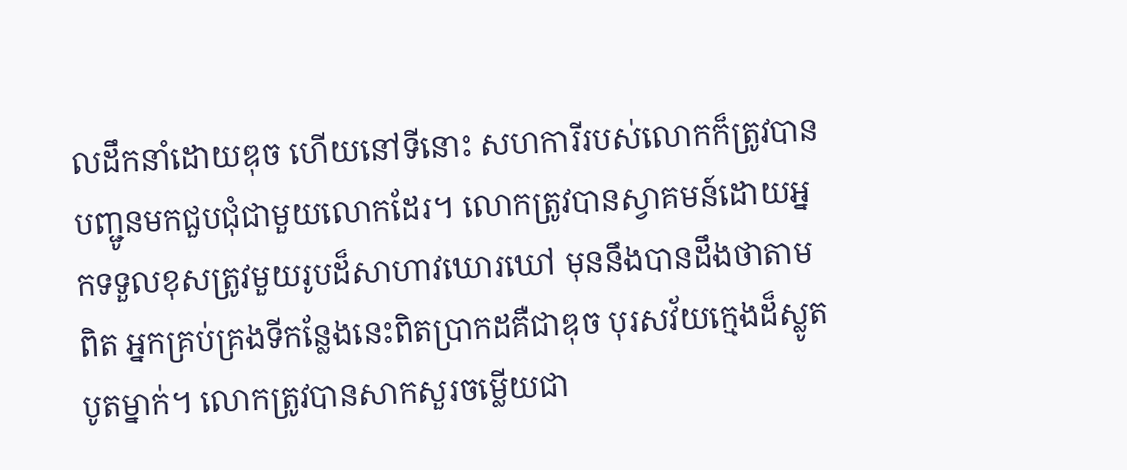លដឹកនាំដោយឌុច ហើយនៅទីនោះ សហការីរបស់លោកក៏ត្រូវបានបញ្ជូនមកជួបជុំជាមួយលោកដែរ។ លោកត្រូវបានស្វាគមន៍ដោយអ្នកទទួលខុសត្រូវមួយរូបដ៏សាហាវឃោរឃៅ មុននឹងបានដឹងថាតាមពិត អ្នកគ្រប់គ្រងទីកន្លែងនេះពិតប្រាកដគឺជាឌុច បុរសវ័យក្មេងដ៏ស្លូតបូតម្នាក់។ លោកត្រូវបានសាកសួរចម្លើយជា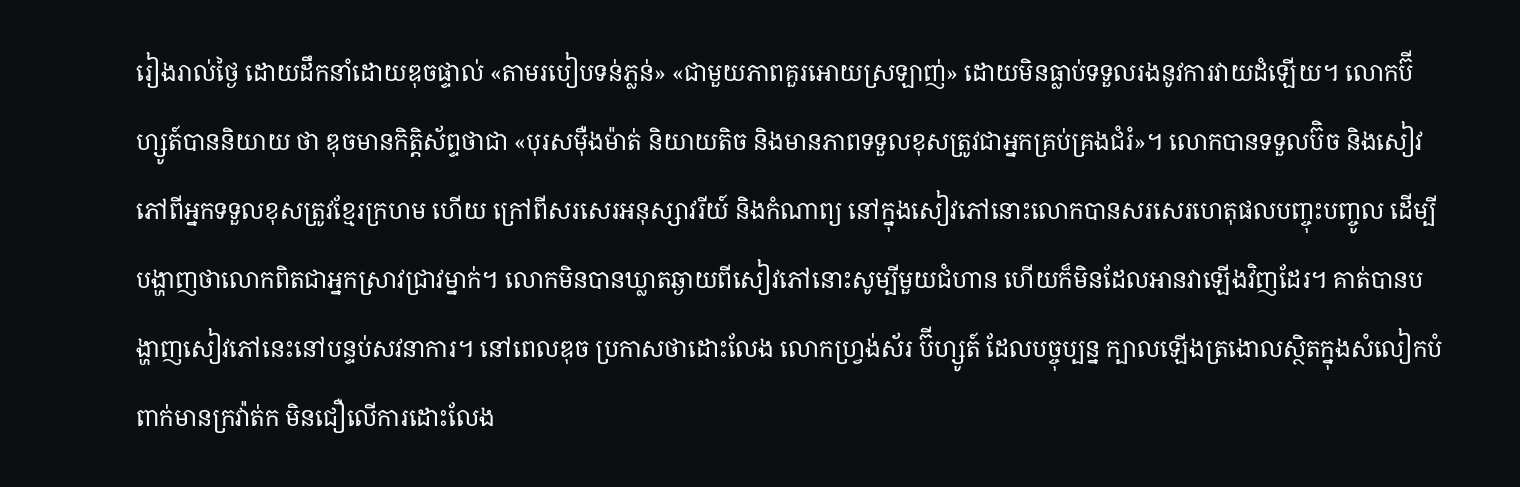រៀងរាល់ថ្ងៃ ដោយដឹកនាំដោយឌុចផ្ទាល់ «តាមរបៀបទន់ភ្លន់» «ជាមួយភាពគួរអោយស្រឡាញ់» ដោយមិនធ្លាប់ទទួលរងនូវការវាយដំឡើយ។ លោកប៊ីហ្សូត៍បាននិយាយ ថា ឌុចមានកិត្តិស័ព្ទថាជា «បុរសម៉ឺងម៉ាត់ និយាយតិច និងមានភាពទទួលខុសត្រូវជាអ្នកគ្រប់គ្រងជំរំ»។ លោកបានទទួលប៊ិច និងសៀវភៅពីអ្នកទទួលខុសត្រូវខ្មែរក្រហម ហើយ ក្រៅពីសរសេរអនុស្សាវរីយ៍ និងកំណាព្យ នៅក្នុងសៀវភៅនោះលោកបានសរសេរហេតុផលបញ្ចុះបញ្ចូល ដើម្បីបង្ហាញថាលោកពិតជាអ្នកស្រាវជ្រាវម្នាក់។ លោកមិនបានឃ្លាតឆ្ងាយពីសៀវភៅនោះសូម្បីមួយជំហាន ហើយក៏មិនដែលអានវាឡើងវិញដែរ។ គាត់បានបង្ហាញសៀវភៅនេះនៅបន្ទប់សវនាការ។ នៅពេលឌុច ប្រកាសថាដោះលែង លោកហ្រ្វង់ស័រ ប៊ីហ្សូត៍ ដែលបច្ចុប្បន្ន ក្បាលឡើងត្រងោលស្ថិតក្នុងសំលៀកបំពាក់មានក្រវ៉ាត់ក មិនជឿលើការដោះលែង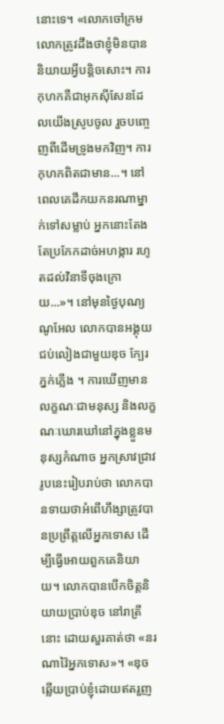នោះទេ។ «លោកចៅក្រម លោកត្រូវដឹងថាខ្ញុំមិនបាននិយាយអ្វីបន្តិចសោះ។ ការកុហកគឺជាអុកស៊ីសែនដែលយើងស្រូបចូល រួចបញ្ចេញពីដើមទ្រូងមកវិញ។ ការកុហកពិតជាមាន...។ នៅពេលគេដឹកយកនរណាម្នាក់ទៅសម្លាប់ អ្នកនោះតែងតែប្រកែកដាច់អហង្ការ រហូតដល់វិនាទីចុងក្រោយ...»។ នៅមុនថ្ងៃបុណ្យណូអែល លោកបានអង្គុយជប់លៀងជាមួយឌុច ក្បែរភ្នក់ភ្លើង ។ ការឃើញមានលក្ខណៈជាមនុស្ស និងលក្ខណៈឃោរឃៅនៅក្នុងខ្លួនមនុស្សកំណាច អ្នកស្រាវជ្រាវរូបនេះរៀបរាប់ថា លោកបានទាយថាអំពើហឹង្សាត្រូវបានប្រព្រឹត្តលើអ្នកទោស ដើម្បីធ្វើអោយពួកគេនិយាយ។ លោកបានបើកចិត្តនិយាយប្រាប់ឌុច នៅរាត្រីនោះ ដោយសួរគាត់ថា «នរណាវ៉ៃអ្នកទោស»។ «ឌុចឆ្លើយប្រាប់ខ្ញុំដោយឥតរួញ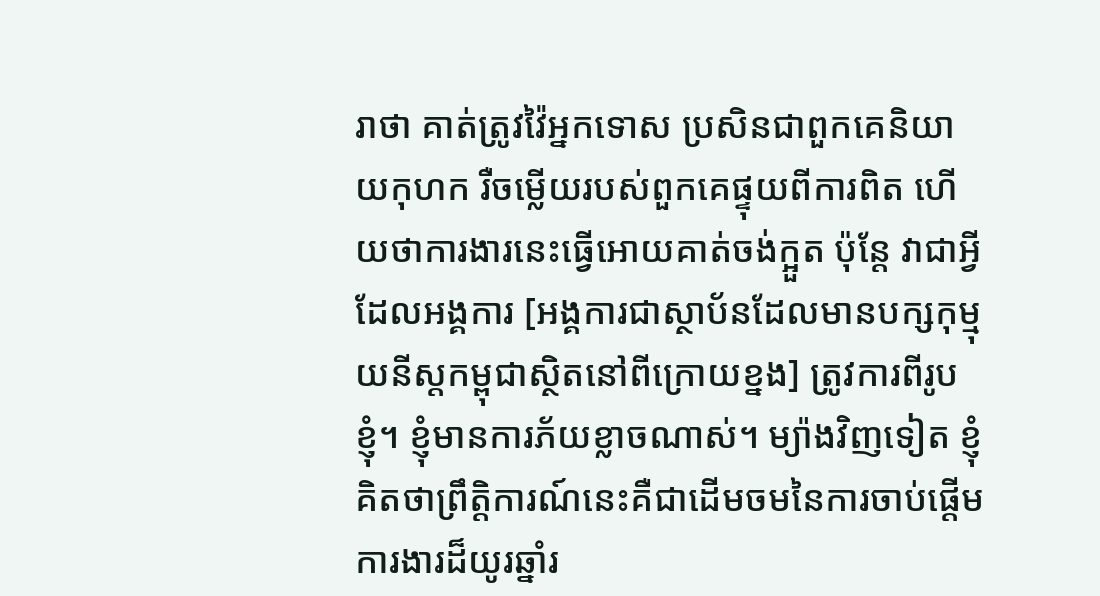រាថា គាត់ត្រូវវ៉ៃអ្នកទោស ប្រសិនជាពួកគេនិយាយកុហក រឺចម្លើយរបស់ពួកគេផ្ទុយពីការពិត ហើយថាការងារនេះធ្វើអោយគាត់ចង់ក្អួត ប៉ុន្តែ វាជាអ្វីដែលអង្គការ [អង្គការជាស្ថាប័នដែលមានបក្សកុម្មុយនីស្តកម្ពុជាស្ថិតនៅពីក្រោយខ្នង] ត្រូវការពីរូបខ្ញុំ។ ខ្ញុំមានការភ័យខ្លាចណាស់។ ម្យ៉ាងវិញទៀត ខ្ញុំគិតថាព្រឹត្តិការណ៍នេះគឺជាដើមចមនៃការចាប់ផ្តើមការងារដ៏យូរឆ្នាំរ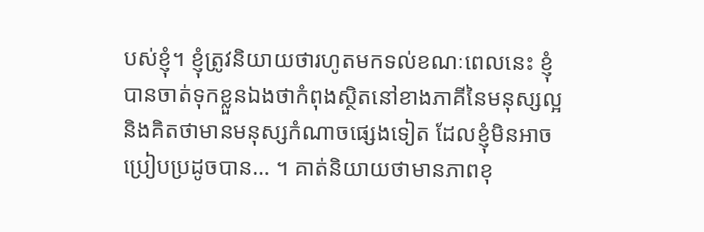បស់ខ្ញុំ។ ខ្ញុំត្រូវនិយាយថារហូតមកទល់ខណៈពេលនេះ ខ្ញុំបានចាត់ទុកខ្លួនឯងថាកំពុងស្ថិតនៅខាងភាគីនៃមនុស្សល្អ និងគិតថាមានមនុស្សកំណាចផ្សេងទៀត ដែលខ្ញុំមិនអាចប្រៀបប្រដូចបាន… ។ គាត់និយាយថាមានភាពខុ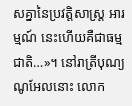សគ្នានៃប្រវត្តិសាស្រ្ត អារម្មណ៍ នេះហើយគឺជាធម្មជាតិ…»។ នៅរាត្រីបុណ្យណូអែលនោះ លោក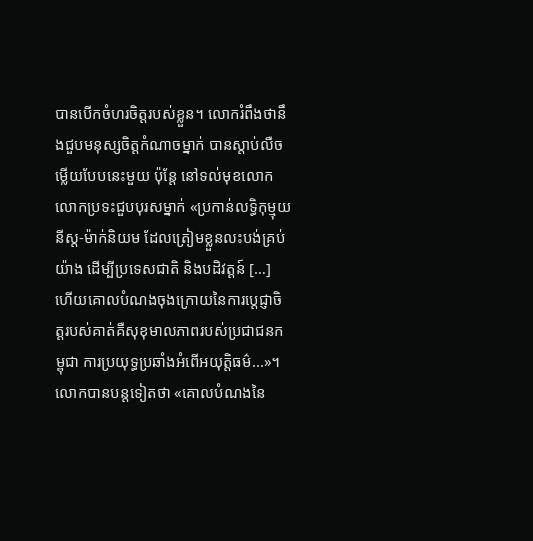បានបើកចំហរចិត្តរបស់ខ្លួន។ លោករំពឹងថានឹងជួបមនុស្សចិត្តកំណាចម្នាក់ បានស្តាប់លឺចម្លើយបែបនេះមួយ ប៉ុន្តែ នៅទល់មុខលោក លោកប្រទះជួបបុរសម្នាក់ «ប្រកាន់លទ្ធិកុម្មុយនីស្ត-ម៉ាក់និយម ដែលត្រៀមខ្លួនលះបង់គ្រប់យ៉ាង ដើម្បីប្រទេសជាតិ និងបដិវត្តន៍ […] ហើយគោលបំណងចុងក្រោយនៃការបេ្តជ្ញាចិត្តរបស់គាត់គឺសុខុមាលភាពរបស់ប្រជាជនកម្ពុជា ការប្រយុទ្ធប្រឆាំងអំពើអយុត្តិធម៌...»។ លោកបានបន្តទៀតថា «គោលបំណងនៃ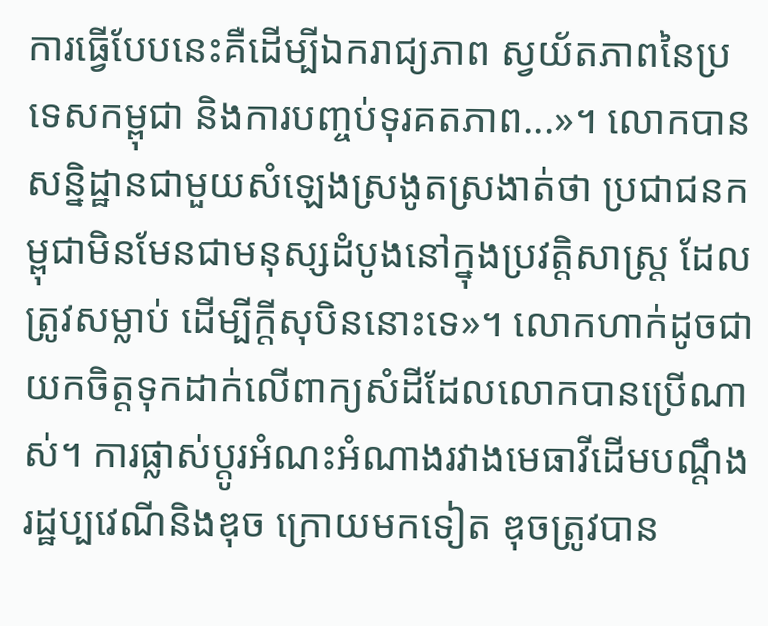ការធ្វើបែបនេះគឺដើម្បីឯករាជ្យភាព ស្វយ័តភាពនៃប្រទេសកម្ពុជា និងការបញ្ចប់ទុរគតភាព...»។ លោកបានសន្និដ្ឋានជាមួយសំឡេងស្រងូតស្រងាត់ថា ប្រជាជនកម្ពុជាមិនមែនជាមនុស្សដំបូងនៅក្នុងប្រវត្តិសាស្រ្ត ដែលត្រូវសម្លាប់ ដើម្បីក្តីសុបិននោះទេ»។ លោកហាក់ដូចជាយកចិត្តទុកដាក់លើពាក្យសំដីដែលលោកបានប្រើណាស់។ ការផ្លាស់ប្តូរអំណះអំណាងរវាងមេធាវីដើមបណ្តឹងរដ្ឋប្បវេណីនិងឌុច ក្រោយមកទៀត ឌុចត្រូវបាន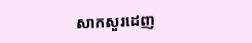សាកសួរដេញ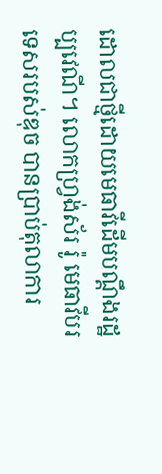ដោលជាថ្មីដោយមេធាវីដើមបណ្តឹងរដ្ឋប្បវេណី។ លោកហ្រ្វង់ស័រ រ៉ូ មេធាវីបរទេសរបស់ឌុច បានប្រាប់តុលាការ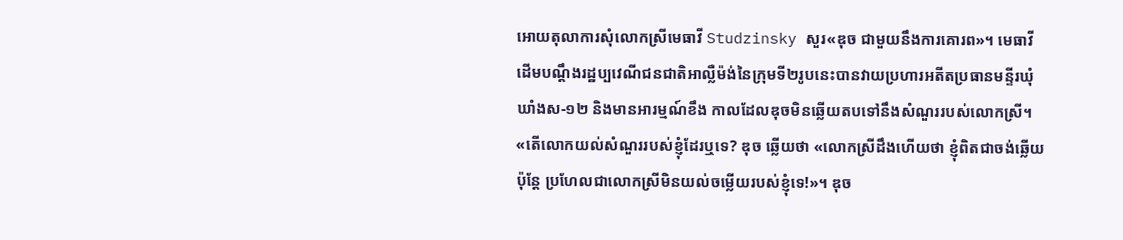អោយតុលាការសុំលោកស្រីមេធាវី Studzinsky សួរ«ឌុច ជាមួយនឹងការគោរព»។ មេធាវីដើមបណ្តឹងរដ្ឋប្បវេណីជនជាតិអាល្លឺម៉ង់នៃក្រុមទី២រូបនេះបានវាយប្រហារអតីតប្រធានមន្ទីរឃុំឃាំងស-១២ និងមានអារម្មណ៍ខឹង កាលដែលឌុចមិនឆ្លើយតបទៅនឹងសំណួររបស់លោកស្រី។ «តើលោកយល់សំណួររបស់ខ្ញុំដែរឬទេ? ឌុច ឆ្លើយថា «លោកស្រីដឹងហើយថា ខ្ញុំពិតជាចង់ឆ្លើយ ប៉ុន្តែ ប្រហែលជាលោកស្រីមិនយល់ចម្លើយរបស់ខ្ញុំទេ!»។ ឌុច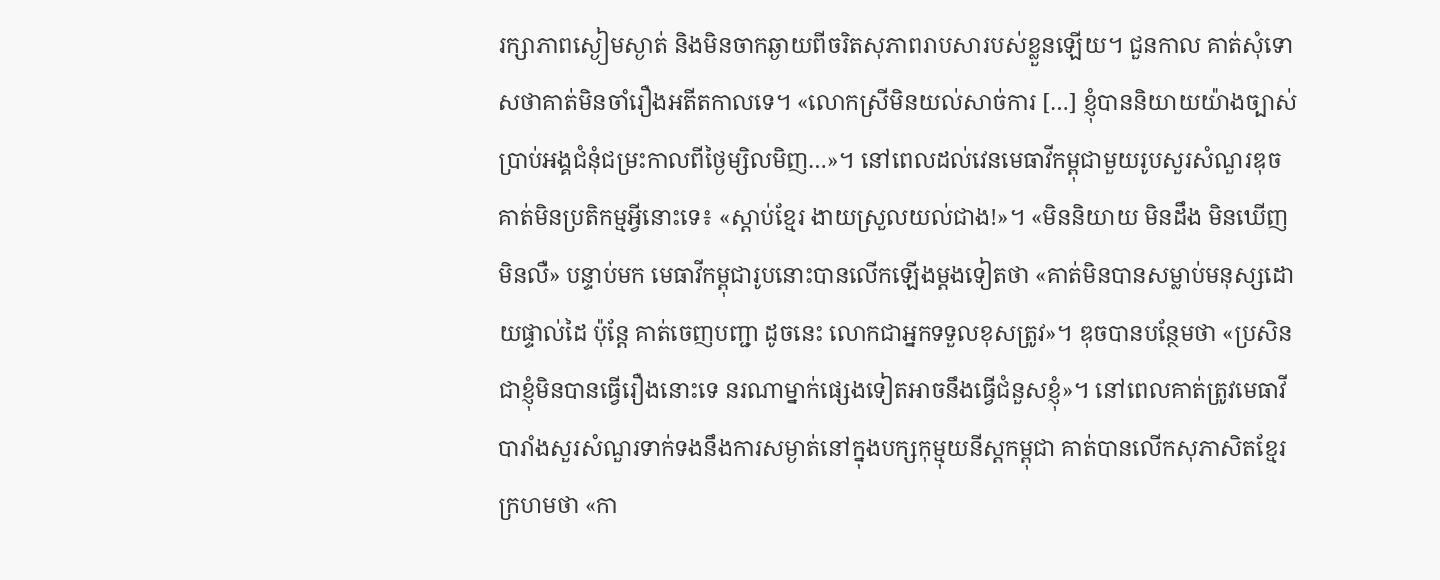រក្សាភាពស្ងៀមស្ងាត់ និងមិនចាកឆ្ងាយពីចរិតសុភាពរាបសារបស់ខ្លួនឡើយ។ ជួនកាល គាត់សុំទោសថាគាត់មិនចាំរឿងអតីតកាលទេ។ «លោកស្រីមិនយល់សាច់ការ […] ខ្ញុំបាននិយាយយ៉ាងច្បាស់ប្រាប់អង្គជំនុំជម្រះកាលពីថ្ងៃម្សិលមិញ…»។ នៅពេលដល់វេនមេធាវីកម្ពុជាមួយរូបសួរសំណួរឌុច គាត់មិនប្រតិកម្មអ្វីនោះទេ៖ «ស្តាប់ខ្មែរ ងាយស្រួលយល់ជាង!»។ «មិននិយាយ មិនដឹង មិនឃើញ មិនលឺ» បន្ទាប់មក មេធាវីកម្ពុជារូបនោះបានលើកឡើងម្តងទៀតថា «គាត់មិនបានសម្លាប់មនុស្សដោយផ្ទាល់ដៃ ប៉ុន្តែ គាត់ចេញបញ្ជា ដូចនេះ លោកជាអ្នកទទួលខុសត្រូវ»។ ឌុចបានបន្ថែមថា «ប្រសិនជាខ្ញុំមិនបានធ្វើរឿងនោះទេ នរណាម្នាក់ផ្សេងទៀតអាចនឹងធ្វើជំនួសខ្ញុំ»។ នៅពេលគាត់ត្រូវមេធាវីបារាំងសួរសំណួរទាក់ទងនឹងការសម្ងាត់នៅក្នុងបក្សកុម្មុយនីស្តកម្ពុជា គាត់បានលើកសុភាសិតខ្មែរក្រហមថា «កា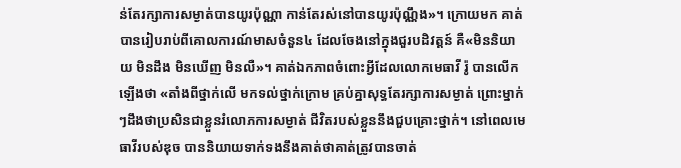ន់តែរក្សាការសម្ងាត់បានយូរប៉ុណ្ណា កាន់តែរស់នៅបានយូរប៉ុណ្ណឹង»។ ក្រោយមក គាត់បានរៀបរាប់ពីគោលការណ៍មាសចំនួន៤ ដែលចែងនៅក្នុងជួរបដិវត្តន៍ គឺ«មិននិយាយ មិនដឹង មិនឃើញ មិនលឺ»។ គាត់ឯកភាពចំពោះអ្វីដែលលោកមេធាវី រ៉ូ បានលើកឡើងថា «តាំងពីថ្នាក់លើ មកទល់ថ្នាក់ក្រោម គ្រប់គ្នាសុទ្ធតែរក្សាការសម្ងាត់ ព្រោះម្នាក់ៗដឹងថាប្រសិនជាខ្លួនរំលោភការសម្ងាត់ ជីវិតរបស់ខ្លួននឹងជួបគ្រោះថ្នាក់។ នៅពេលមេធាវីរបស់ឌុច បាននិយាយទាក់ទងនឹងគាត់ថាគាត់ត្រូវបានចាត់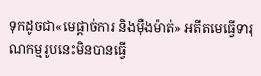ទុកដូចជា«មេផ្តាច់ការ និងម៉ឺងម៉ាត់» អតីតមេធ្វើទារុណកម្មរូបនេះមិនបានធ្វើ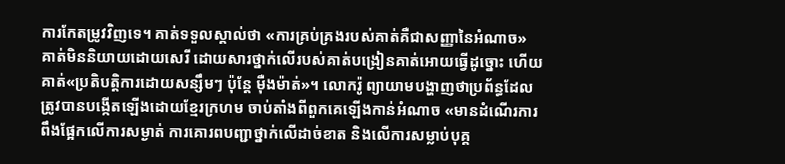ការកែតម្រូវវិញទេ។ គាត់ទទួលស្គាល់ថា «ការគ្រប់គ្រងរបស់គាត់គឺជាសញ្ញានៃអំណាច» គាត់មិននិយាយដោយសេរី ដោយសារថ្នាក់លើរបស់គាត់បង្រៀនគាត់អោយធ្វើដូច្នោះ ហើយគាត់«ប្រតិបត្តិការដោយសន្សឹមៗ ប៉ុន្តែ ម៉ឺងម៉ាត់»។ លោករ៉ូ ព្យាយាមបង្ហាញថាប្រព័ន្ធដែលត្រូវបានបង្កើតឡើងដោយខ្មែរក្រហម ចាប់តាំងពីពួកគេឡើងកាន់អំណាច «មានដំណើរការ ពឹងផ្អែកលើការសម្ងាត់ ការគោរពបញ្ជាថ្នាក់លើដាច់ខាត និងលើការសម្លាប់បុគ្គ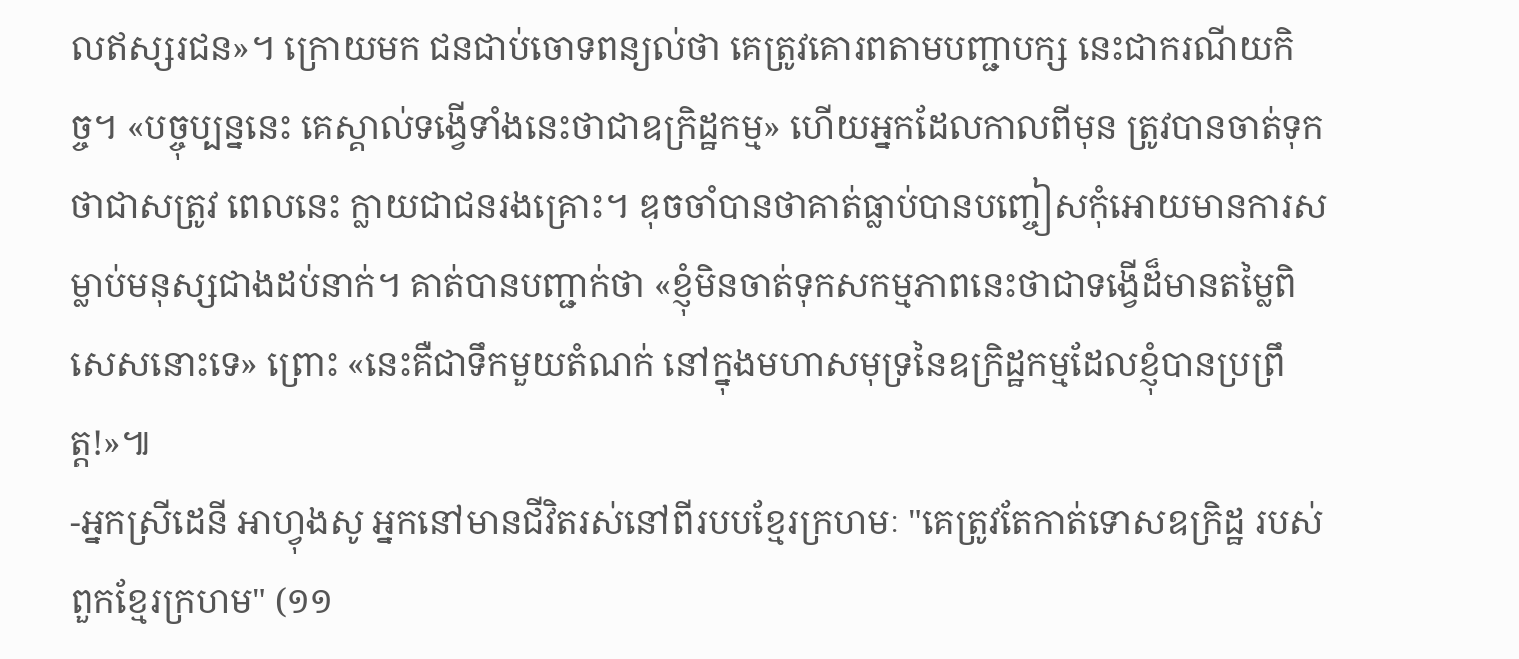លឥស្សរជន»។ ក្រោយមក ជនជាប់ចោទពន្យល់ថា គេត្រូវគោរពតាមបញ្ជាបក្ស នេះជាករណីយកិច្ច។ «បច្ចុប្បន្ននេះ គេស្គាល់ទង្វើទាំងនេះថាជាឧក្រិដ្ឋកម្ម» ហើយអ្នកដែលកាលពីមុន ត្រូវបានចាត់ទុកថាជាសត្រូវ ពេលនេះ ក្លាយជាជនរងគ្រោះ។ ឌុចចាំបានថាគាត់ធ្លាប់បានបញ្ចៀសកុំអោយមានការសម្លាប់មនុស្សជាងដប់នាក់។ គាត់បានបញ្ជាក់ថា «ខ្ញុំមិនចាត់ទុកសកម្មភាពនេះថាជាទង្វើដ៏មានតម្លៃពិសេសនោះទេ» ព្រោះ «នេះគឺជាទឹកមួយតំណក់ នៅក្នុងមហាសមុទ្រនៃឧក្រិដ្ឋកម្មដែលខ្ញុំបានប្រព្រឹត្ត!»៕
-អ្នកស្រីដេនី អាហ្វុងសូ អ្នកនៅមានជីវិតរស់នៅពីរបបខ្មែរក្រហមៈ "គេត្រូវតែកាត់ទោសឧក្រិដ្ឋ របស់ពួកខ្មែរក្រហម" (១១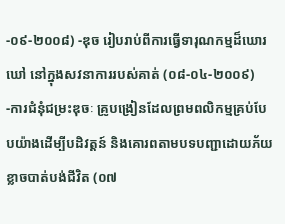-០៩-២០០៨) -ឌុច រៀបរាប់ពីការធ្វើទារុណកម្មដ៏ឃោរឃៅ នៅក្នុងសវនាការរបស់គាត់ (០៨-០៤-២០០៩) -ការជំនុំជម្រះឌុចៈ គ្រូបង្រៀនដែលព្រមពលិកម្មគ្រប់បែបយ៉ាងដើម្បីបដិវត្តន៍ និងគោរពតាមបទបញ្ជាដោយភ័យខ្លាចបាត់បង់ជីវិត (០៧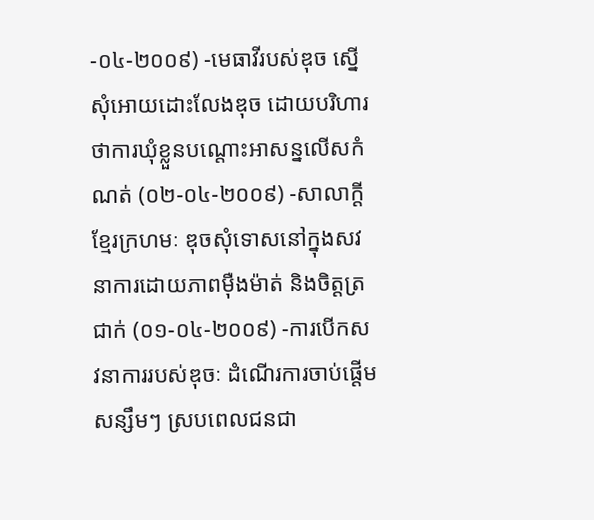-០៤-២០០៩) -មេធាវីរបស់ឌុច ស្នើសុំអោយដោះលែងឌុច ដោយបរិហារថាការឃុំខ្លួនបណ្តោះអាសន្នលើសកំណត់ (០២-០៤-២០០៩) -សាលាក្តីខ្មែរក្រហមៈ ឌុចសុំទោសនៅក្នុងសវនាការដោយភាពម៉ឺងម៉ាត់ និងចិត្តត្រជាក់ (០១-០៤-២០០៩) -ការបើកសវនាការរបស់ឌុចៈ ដំណើរការចាប់ផ្តើមសន្សឹមៗ ស្របពេលជនជា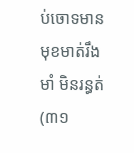ប់ចោទមានមុខមាត់រឹងមាំ មិនរន្ធត់ (៣១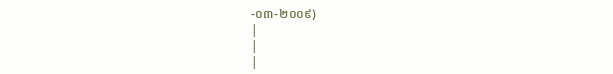-០៣-២០០៩)
|
|
|